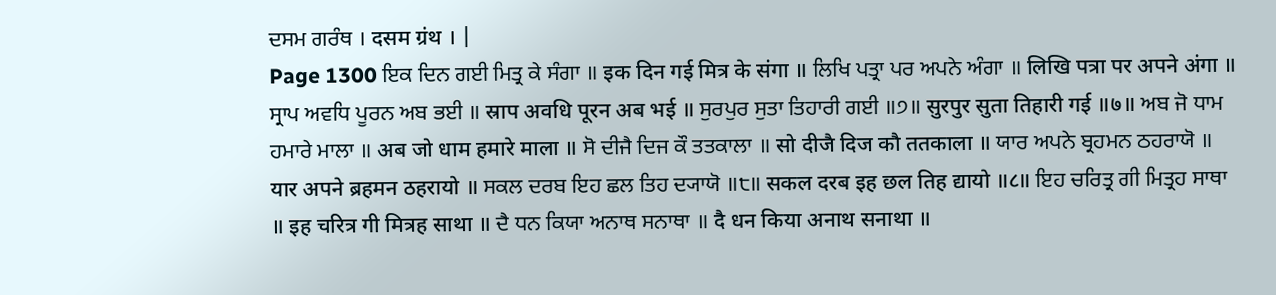ਦਸਮ ਗਰੰਥ । दसम ग्रंथ । |
Page 1300 ਇਕ ਦਿਨ ਗਈ ਮਿਤ੍ਰ ਕੇ ਸੰਗਾ ॥ इक दिन गई मित्र के संगा ॥ ਲਿਖਿ ਪਤ੍ਰਾ ਪਰ ਅਪਨੇ ਅੰਗਾ ॥ लिखि पत्रा पर अपने अंगा ॥ ਸ੍ਰਾਪ ਅਵਧਿ ਪੂਰਨ ਅਬ ਭਈ ॥ स्राप अवधि पूरन अब भई ॥ ਸੁਰਪੁਰ ਸੁਤਾ ਤਿਹਾਰੀ ਗਈ ॥੭॥ सुरपुर सुता तिहारी गई ॥७॥ ਅਬ ਜੋ ਧਾਮ ਹਮਾਰੇ ਮਾਲਾ ॥ अब जो धाम हमारे माला ॥ ਸੋ ਦੀਜੈ ਦਿਜ ਕੌ ਤਤਕਾਲਾ ॥ सो दीजै दिज कौ ततकाला ॥ ਯਾਰ ਅਪਨੇ ਬ੍ਰਹਮਨ ਠਹਰਾਯੋ ॥ यार अपने ब्रहमन ठहरायो ॥ ਸਕਲ ਦਰਬ ਇਹ ਛਲ ਤਿਹ ਦ੍ਯਾਯੋ ॥੮॥ सकल दरब इह छल तिह द्यायो ॥८॥ ਇਹ ਚਰਿਤ੍ਰ ਗੀ ਮਿਤ੍ਰਹ ਸਾਥਾ ॥ इह चरित्र गी मित्रह साथा ॥ ਦੈ ਧਨ ਕਿਯਾ ਅਨਾਥ ਸਨਾਥਾ ॥ दै धन किया अनाथ सनाथा ॥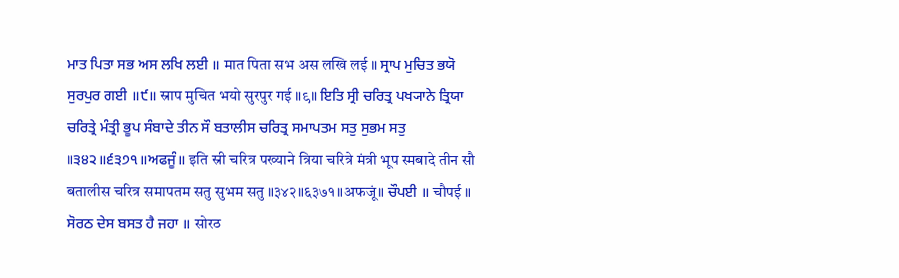ਮਾਤ ਪਿਤਾ ਸਭ ਅਸ ਲਖਿ ਲਈ ॥ मात पिता सभ अस लखि लई ॥ ਸ੍ਰਾਪ ਮੁਚਿਤ ਭਯੋ ਸੁਰਪੁਰ ਗਈ ॥੯॥ स्राप मुचित भयो सुरपुर गई ॥९॥ ਇਤਿ ਸ੍ਰੀ ਚਰਿਤ੍ਰ ਪਖ੍ਯਾਨੇ ਤ੍ਰਿਯਾ ਚਰਿਤ੍ਰੇ ਮੰਤ੍ਰੀ ਭੂਪ ਸੰਬਾਦੇ ਤੀਨ ਸੌ ਬਤਾਲੀਸ ਚਰਿਤ੍ਰ ਸਮਾਪਤਮ ਸਤੁ ਸੁਭਮ ਸਤੁ ॥੩੪੨॥੬੩੭੧॥ਅਫਜੂੰ॥ इति स्री चरित्र पख्याने त्रिया चरित्रे मंत्री भूप स्मबादे तीन सौ बतालीस चरित्र समापतम सतु सुभम सतु ॥३४२॥६३७१॥अफजूं॥ ਚੌਪਈ ॥ चौपई ॥ ਸੋਰਠ ਦੇਸ ਬਸਤ ਹੈ ਜਹਾ ॥ सोरठ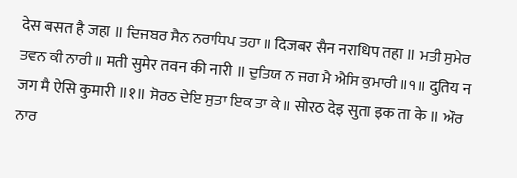देस बसत है जहा ॥ ਦਿਜਬਰ ਸੈਨ ਨਰਾਧਿਪ ਤਹਾ ॥ दिजबर सैन नराधिप तहा ॥ ਮਤੀ ਸੁਮੇਰ ਤਵਨ ਕੀ ਨਾਰੀ ॥ मती सुमेर तवन की नारी ॥ ਦੁਤਿਯ ਨ ਜਗ ਮੈ ਐਸਿ ਕੁਮਾਰੀ ॥੧॥ दुतिय न जग मै ऐसि कुमारी ॥१॥ ਸੋਰਠ ਦੇਇ ਸੁਤਾ ਇਕ ਤਾ ਕੇ ॥ सोरठ देइ सुता इक ता के ॥ ਔਰ ਨਾਰ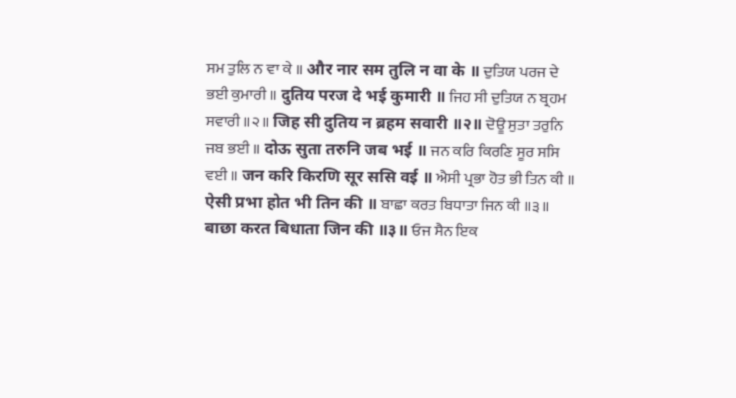ਸਮ ਤੁਲਿ ਨ ਵਾ ਕੇ ॥ और नार सम तुलि न वा के ॥ ਦੁਤਿਯ ਪਰਜ ਦੇ ਭਈ ਕੁਮਾਰੀ ॥ दुतिय परज दे भई कुमारी ॥ ਜਿਹ ਸੀ ਦੁਤਿਯ ਨ ਬ੍ਰਹਮ ਸਵਾਰੀ ॥੨॥ जिह सी दुतिय न ब्रहम सवारी ॥२॥ ਦੋਊ ਸੁਤਾ ਤਰੁਨਿ ਜਬ ਭਈ ॥ दोऊ सुता तरुनि जब भई ॥ ਜਨ ਕਰਿ ਕਿਰਣਿ ਸੂਰ ਸਸਿ ਵਈ ॥ जन करि किरणि सूर ससि वई ॥ ਐਸੀ ਪ੍ਰਭਾ ਹੋਤ ਭੀ ਤਿਨ ਕੀ ॥ ऐसी प्रभा होत भी तिन की ॥ ਬਾਛਾ ਕਰਤ ਬਿਧਾਤਾ ਜਿਨ ਕੀ ॥੩॥ बाछा करत बिधाता जिन की ॥३॥ ਓਜ ਸੈਨ ਇਕ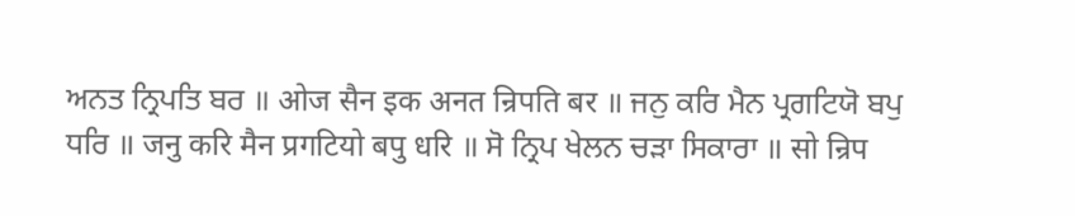ਅਨਤ ਨ੍ਰਿਪਤਿ ਬਰ ॥ ओज सैन इक अनत न्रिपति बर ॥ ਜਨੁ ਕਰਿ ਮੈਨ ਪ੍ਰਗਟਿਯੋ ਬਪੁ ਧਰਿ ॥ जनु करि मैन प्रगटियो बपु धरि ॥ ਸੋ ਨ੍ਰਿਪ ਖੇਲਨ ਚੜਾ ਸਿਕਾਰਾ ॥ सो न्रिप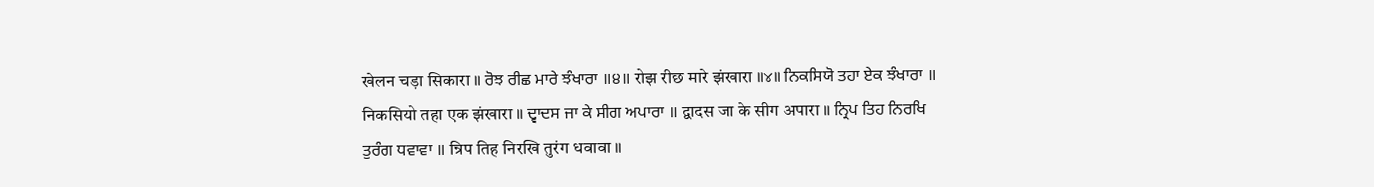खेलन चड़ा सिकारा ॥ ਰੋਝ ਰੀਛ ਮਾਰੇ ਝੰਖਾਰਾ ॥੪॥ रोझ रीछ मारे झंखारा ॥४॥ ਨਿਕਸਿਯੋ ਤਹਾ ਏਕ ਝੰਖਾਰਾ ॥ निकसियो तहा एक झंखारा ॥ ਦ੍ਵਾਦਸ ਜਾ ਕੇ ਸੀਗ ਅਪਾਰਾ ॥ द्वादस जा के सीग अपारा ॥ ਨ੍ਰਿਪ ਤਿਹ ਨਿਰਖਿ ਤੁਰੰਗ ਧਵਾਵਾ ॥ न्रिप तिह निरखि तुरंग धवावा ॥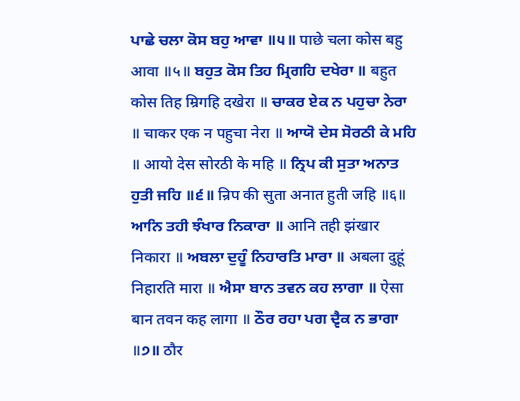ਪਾਛੇ ਚਲਾ ਕੋਸ ਬਹੁ ਆਵਾ ॥੫॥ पाछे चला कोस बहु आवा ॥५॥ ਬਹੁਤ ਕੋਸ ਤਿਹ ਮ੍ਰਿਗਹਿ ਦਖੇਰਾ ॥ बहुत कोस तिह म्रिगहि दखेरा ॥ ਚਾਕਰ ਏਕ ਨ ਪਹੁਚਾ ਨੇਰਾ ॥ चाकर एक न पहुचा नेरा ॥ ਆਯੋ ਦੇਸ ਸੋਰਠੀ ਕੇ ਮਹਿ ॥ आयो देस सोरठी के महि ॥ ਨ੍ਰਿਪ ਕੀ ਸੁਤਾ ਅਨਾਤ ਹੁਤੀ ਜਹਿ ॥੬॥ न्रिप की सुता अनात हुती जहि ॥६॥ ਆਨਿ ਤਹੀ ਝੰਖਾਰ ਨਿਕਾਰਾ ॥ आनि तही झंखार निकारा ॥ ਅਬਲਾ ਦੁਹੂੰ ਨਿਹਾਰਤਿ ਮਾਰਾ ॥ अबला दुहूं निहारति मारा ॥ ਐਸਾ ਬਾਨ ਤਵਨ ਕਹ ਲਾਗਾ ॥ ऐसा बान तवन कह लागा ॥ ਠੌਰ ਰਹਾ ਪਗ ਦ੍ਵੈਕ ਨ ਭਾਗਾ ॥੭॥ ठौर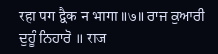रहा पग द्वैक न भागा ॥७॥ ਰਾਜ ਕੁਆਰੀ ਦੁਹੂੰ ਨਿਹਾਰੋ ॥ राज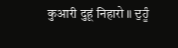कुआरी दुहूं निहारो ॥ ਦੁਹੂੰ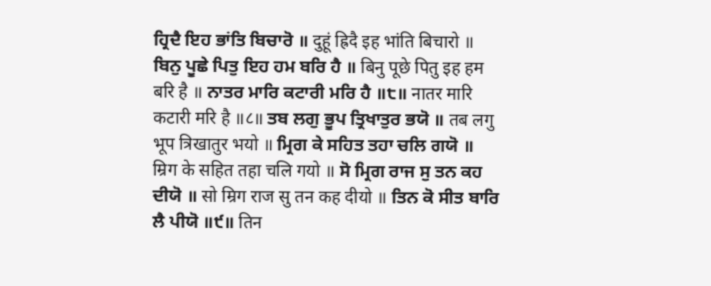ਹ੍ਰਿਦੈ ਇਹ ਭਾਂਤਿ ਬਿਚਾਰੋ ॥ दुहूं ह्रिदै इह भांति बिचारो ॥ ਬਿਨੁ ਪੂਛੇ ਪਿਤੁ ਇਹ ਹਮ ਬਰਿ ਹੈ ॥ बिनु पूछे पितु इह हम बरि है ॥ ਨਾਤਰ ਮਾਰਿ ਕਟਾਰੀ ਮਰਿ ਹੈ ॥੮॥ नातर मारि कटारी मरि है ॥८॥ ਤਬ ਲਗੁ ਭੂਪ ਤ੍ਰਿਖਾਤੁਰ ਭਯੋ ॥ तब लगु भूप त्रिखातुर भयो ॥ ਮ੍ਰਿਗ ਕੇ ਸਹਿਤ ਤਹਾ ਚਲਿ ਗਯੋ ॥ म्रिग के सहित तहा चलि गयो ॥ ਸੋ ਮ੍ਰਿਗ ਰਾਜ ਸੁ ਤਨ ਕਹ ਦੀਯੋ ॥ सो म्रिग राज सु तन कह दीयो ॥ ਤਿਨ ਕੋ ਸੀਤ ਬਾਰਿ ਲੈ ਪੀਯੋ ॥੯॥ तिन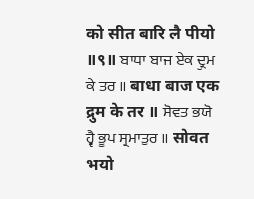को सीत बारि लै पीयो ॥९॥ ਬਾਧਾ ਬਾਜ ਏਕ ਦ੍ਰੁਮ ਕੇ ਤਰ ॥ बाधा बाज एक द्रुम के तर ॥ ਸੋਵਤ ਭਯੋ ਹ੍ਵੈ ਭੂਪ ਸ੍ਰਮਾਤੁਰ ॥ सोवत भयो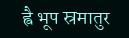ह्वै भूप स्रमातुर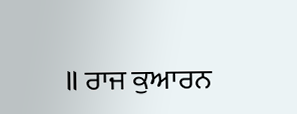॥ ਰਾਜ ਕੁਆਰਨ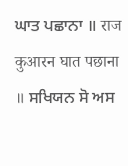ਘਾਤ ਪਛਾਨਾ ॥ राज कुआरन घात पछाना ॥ ਸਖਿਯਨ ਸੋ ਅਸ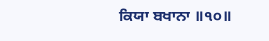ਕਿਯਾ ਬਖਾਨਾ ॥੧੦॥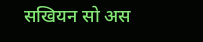सखियन सो अस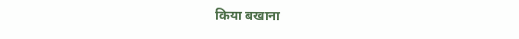किया बखाना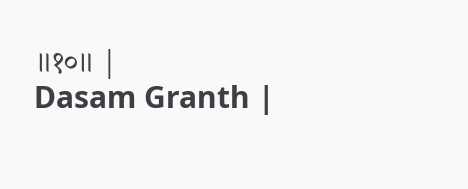॥१०॥ |
Dasam Granth |